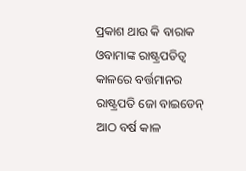ପ୍ରକାଶ ଥାଉ କି ବାରାକ ଓବାମାଙ୍କ ରାଷ୍ଟ୍ରପତିତ୍ବ କାଳରେ ବର୍ତ୍ତମାନର ରାଷ୍ଟ୍ରପତି ଜୋ ବାଇଡେନ୍‌ ଆଠ ବର୍ଷ କାଳ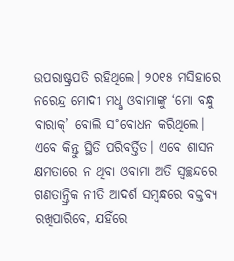ଉପରାଷ୍ଟ୍ରପତି ରହିଥିଲେ। ୨୦୧୫ ମସିହାରେ ନରେନ୍ଦ୍ର ମୋଦୀ ମଧୢ ଓବାମାଙ୍କୁ ‘ମୋ ବନ୍ଧୁ ବାରାକ୍‌’ ବୋଲି ସ˚ବୋଧନ କରିଥିଲେ। ଏବେ କିନ୍ତୁ ସ୍ଥିତି ପରିବର୍ତ୍ତିତ। ଏବେ ଶାସନ କ୍ଷମତାରେ ନ ଥିବା ଓବାମା ଅତି ସ୍ବଚ୍ଛନ୍ଦରେ ଗଣତାନ୍ତ୍ରିକ ନୀତି ଆଦର୍ଶ ସମ୍ବନ୍ଧରେ ବକ୍ତବ୍ୟ ରଖିପାରିବେ, ଯହିଁରେ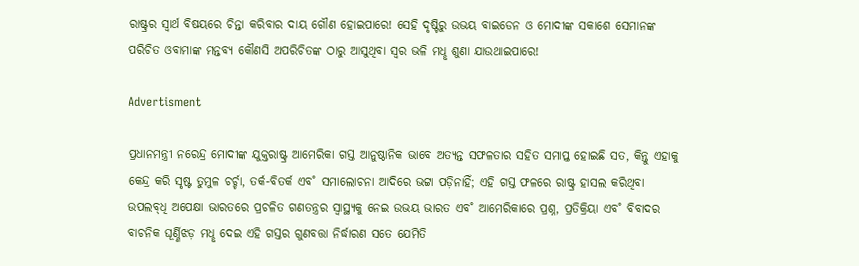ରାଷ୍ଟ୍ରର ସ୍ବାର୍ଥ ବିଷୟରେ ଚିନ୍ତା କରିବାର ଦାୟ ଗୌଣ ହୋଇପାରେ! ସେହି ଦୃଷ୍ଟିରୁ ଉଭୟ ବାଇଡେନ ଓ ମୋଦୀଙ୍କ ସକାଶେ ସେମାନଙ୍କ ପରିଚିତ ଓବାମାଙ୍କ ମନ୍ତବ୍ୟ କୌଣସି ଅପରିଚିତଙ୍କ ଠାରୁ ଆସୁଥିବା ସ୍ବର ଭଳି ମଧୢ ଶୁଣା ଯାଉଥାଇପାରେ!

Advertisment

ପ୍ରଧାନମନ୍ତ୍ରୀ ନରେନ୍ଦ୍ର ମୋଦୀଙ୍କ ଯୁକ୍ତରାଷ୍ଟ୍ର ଆମେରିକା ଗସ୍ତ ଆନୁଷ୍ଠାନିକ ଭାବେ ଅତ୍ୟନ୍ତ ସଫଳତାର ସହିତ ସମାପ୍ତ ହୋଇଛି ସତ, କିନ୍ତୁ ଏହାକୁ କେନ୍ଦ୍ର କରି ସୃଷ୍ଟ ତୁମୁଳ ଚର୍ଚ୍ଚା, ତର୍କ-ବିତର୍କ ଏବ˚ ସମାଲୋଚନା ଆଦିରେ ଭଟ୍ଟା ପଡ଼ିନାହିଁ; ଏହି ଗସ୍ତ ଫଳରେ ରାଷ୍ଟ୍ର ହାସଲ କରିଥିବା ଉପଲବ୍‌ଧି ଅପେକ୍ଷା ଭାରତରେ ପ୍ରଚଳିତ ଗଣତନ୍ତ୍ରର ସ୍ବାସ୍ଥ୍ୟକୁ ନେଇ ଉଭୟ ଭାରତ ଏବ˚ ଆମେରିକାରେ ପ୍ରଶ୍ନ, ପ୍ରତିକ୍ରିୟା ଏବ˚ ବିବାଦର ବାଚନିକ ଘୂର୍ଣ୍ଣିଝଡ଼ ମଧୢ ଦେଇ ଏହି ଗସ୍ତର ଗୁଣବତ୍ତା ନିର୍ଦ୍ଧାରଣ ସତେ ଯେମିତି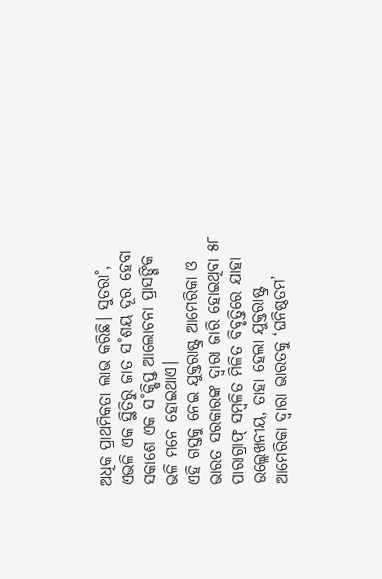ଅଧିକ ପ୍ରାଥମିକତା ଲାଭ କରିଛି। ସୁତରା˚, ଏଭଳି ଏକ ସ୍ଥିତିରୁ ଜାତ ସ˚ଶୟ ଦୂର ହେବା ସକାଶେ ଏକ ସ˚କ୍ଷିପ୍ତ ଆଲୋଚନା ପ୍ରାସଙ୍ଗିକ ଭଳି ମନେ ହୋଇଥାଏ।
ଏହି ଗସ୍ତକୁ ନେଇ ଯୁକ୍ତରାଷ୍ଟ୍ର ଆମେରିକା ଓ ଭାରତ ସରକାରଙ୍କ ଦ୍ବାରା ଜାରି ହୋଇଥିବା ୫୮ ପାରାଗ୍ରାଫ୍‌ ସମ୍ବଳିତ ମିଳିତ ବିବୃତ୍ତିରେ ଯାହା ଉଲ୍ଲେଖନୀୟ, ତାହା ହେଲା ଯୁକ୍ତରାଷ୍ଟ୍ର ଆମେରିକା ଦ୍ବାରା ଭାରତକୁ ‘ଘନିଷ୍ଠତମ’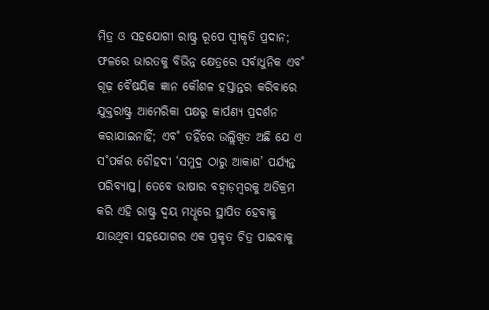ମିତ୍ର ଓ ସହଯୋଗୀ ରାଷ୍ଟ୍ର ରୂପେ ସ୍ବୀକୃତି ପ୍ରଦାନ; ଫଳରେ ଭାରତକୁ ବିଭିନ୍ନ କ୍ଷେତ୍ରରେ ସର୍ବାଧୁନିକ ଏବ˚ ଗୂଢ଼ ବୈଷୟିକ ଜ୍ଞାନ କୌଶଳ ହସ୍ତାନ୍ତର କରିବାରେ ଯୁକ୍ତରାଷ୍ଟ୍ର ଆମେରିକା ପକ୍ଷରୁ କାର୍ପଣ୍ୟ ପ୍ରଦର୍ଶନ କରାଯାଇନାହିଁ; ଏବ˚ ତହିଁରେ ଉଲ୍ଲିଖିତ ଅଛି ଯେ ଏ ସ˚ପର୍କର ଚୌହଦୀ ‘ସମୁଦ୍ର ଠାରୁ ଆକାଶ’ ପର୍ଯ୍ୟନ୍ତ ପରିବ୍ୟାପ୍ତ। ତେବେ ଭାଷାର ବହ୍ବାଡ଼ମ୍ବରକୁ ଅତିକ୍ରମ କରି ଏହି ରାଷ୍ଟ୍ର ଦ୍ବୟ ମଧୢରେ ସ୍ଥାପିତ ହେବାକୁ ଯାଉଥିବା ସହଯୋଗର ଏକ ପ୍ରକୃତ ଚିତ୍ର ପାଇବାକୁ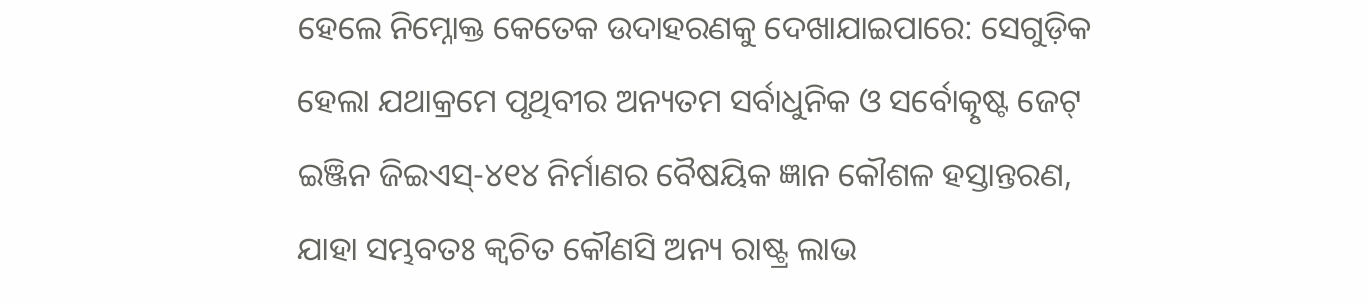ହେଲେ ନିମ୍ନୋକ୍ତ କେତେକ ଉଦାହରଣକୁ ଦେଖାଯାଇପାରେ: ସେଗୁଡ଼ିକ ହେଲା ଯଥାକ୍ରମେ ପୃଥିବୀର ଅନ୍ୟତମ ସର୍ବାଧୁନିକ ଓ ସର୍ବୋତ୍କୃଷ୍ଟ ଜେଟ୍‌ ଇଞ୍ଜିନ ଜିଇଏସ୍‌-୪୧୪ ନିର୍ମାଣର ବୈଷୟିକ ଜ୍ଞାନ କୌଶଳ ହସ୍ତାନ୍ତରଣ, ଯାହା ସମ୍ଭବତଃ କ୍ବଚିତ କୌଣସି ଅନ୍ୟ ରାଷ୍ଟ୍ର ଲାଭ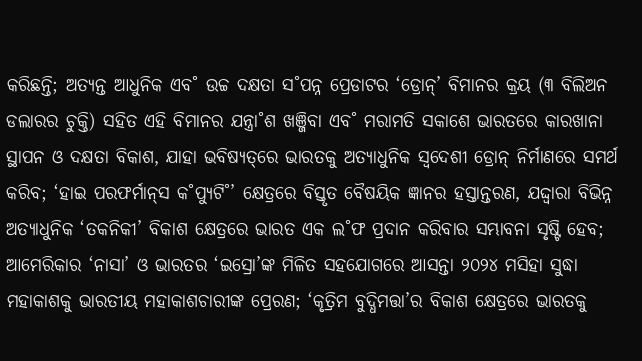କରିଛନ୍ତି; ଅତ୍ୟନ୍ତ ଆଧୁନିକ ଏବ˚ ଉଚ୍ଚ ଦକ୍ଷତା ସ˚ପନ୍ନ ପ୍ରେଡାଟର ‘ଡ୍ରୋନ୍‌’ ବିମାନର କ୍ରୟ (୩ ବିଲିଅନ ଡଲାରର ଚୁକ୍ତି) ସହିତ ଏହି ବିମାନର ଯନ୍ତ୍ରା˚ଶ ଖଞ୍ଜିବା ଏବ˚ ମରାମତି ସକାଶେ ଭାରତରେ କାରଖାନା ସ୍ଥାପନ ଓ ଦକ୍ଷତା ବିକାଶ, ଯାହା ଭବିଷ୍ୟତ୍‌ରେ ଭାରତକୁ ଅତ୍ୟାଧୁନିକ ସ୍ବଦେଶୀ ଡ୍ରୋନ୍‌ ନିର୍ମାଣରେ ସମର୍ଥ କରିବ; ‘ହାଇ ପରଫର୍ମାନ୍‌ସ କ˚ପ୍ୟୁଟି˚’ କ୍ଷେତ୍ରରେ ବିସ୍ତୃତ ବୈଷୟିକ ଜ୍ଞାନର ହସ୍ତାନ୍ତରଣ, ଯଦ୍ଦ୍ବାରା ବିଭିନ୍ନ ଅତ୍ୟାଧୁନିକ ‘ତକନିକୀ’ ବିକାଶ କ୍ଷେତ୍ରରେ ଭାରତ ଏକ ଲ˚ଫ ପ୍ରଦାନ କରିବାର ସମ୍ଭାବନା ସୃଷ୍ଟି ହେବ; ଆମେରିକାର ‘ନାସା’ ଓ ଭାରତର ‘ଇସ୍ରୋ’ଙ୍କ ମିଳିତ ସହଯୋଗରେ ଆସନ୍ତା ୨୦୨୪ ମସିହା ସୁଦ୍ଧା ମହାକାଶକୁ ଭାରତୀୟ ମହାକାଶଚାରୀଙ୍କ ପ୍ରେରଣ; ‘କୃତ୍ରିମ ବୁଦ୍ଧିମତ୍ତା’ର ବିକାଶ କ୍ଷେତ୍ରରେ ଭାରତକୁ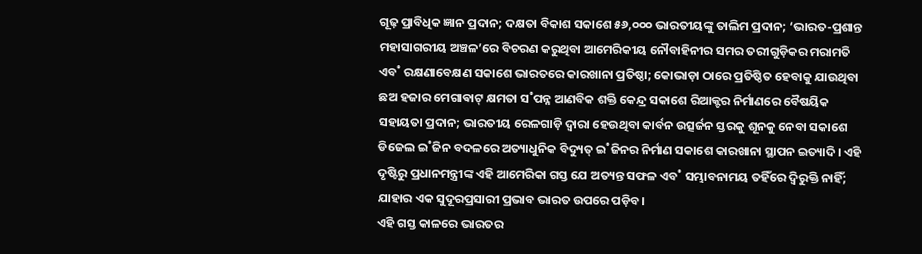ଗୂଢ଼ ପ୍ରାବିଧିକ ଜ୍ଞାନ ପ୍ରଦାନ; ଦକ୍ଷତା ବିକାଶ ସକାଶେ ୫୬,୦୦୦ ଭାରତୀୟଙ୍କୁ ତାଲିମ ପ୍ରଦାନ; ‘ଭାରତ-ପ୍ରଶାନ୍ତ ମହାସାଗରୀୟ ଅଞ୍ଚଳ’ରେ ବିଚରଣ କରୁଥିବା ଆମେରିକୀୟ ନୌବାହିନୀର ସମର ତରୀଗୁଡ଼ିକର ମରାମତି ଏବ˚ ରକ୍ଷଣାବେକ୍ଷଣ ସକାଶେ ଭାରତରେ କାରଖାନା ପ୍ରତିଷ୍ଠା; କୋଭାଡ଼ା ଠାରେ ପ୍ରତିଷ୍ଠିତ ହେବାକୁ ଯାଉଥିବା ଛଅ ହଜାର ମେଗାଵାଟ୍‌ କ୍ଷମତା ସ˚ପନ୍ନ ଆଣବିକ ଶକ୍ତି କେନ୍ଦ୍ର ସକାଶେ ରିଆକ୍ଟର ନିର୍ମାଣରେ ବୈଷୟିକ ସହାୟତା ପ୍ରଦାନ; ଭାରତୀୟ ରେଳଗାଡ଼ି ଦ୍ବାରା ହେଉଥିବା କାର୍ବନ ଉତ୍ସର୍ଜନ ସ୍ତରକୁ ଶୂନକୁ ନେବା ସକାଶେ ଡିଜେଲ ଇ˚ଜିନ ବଦଳରେ ଅତ୍ୟାଧୁନିକ ବିଦ୍ୟୁତ୍‌ ଇ˚ଜିନର ନିର୍ମାଣ ସକାଶେ କାରଖାନା ସ୍ଥାପନ ଇତ୍ୟାଦି। ଏହି ଦୃଷ୍ଟିରୁ ପ୍ରଧାନମନ୍ତ୍ରୀଙ୍କ ଏହି ଆମେରିକା ଗସ୍ତ ଯେ ଅତ୍ୟନ୍ତ ସଫଳ ଏବ˚ ସମ୍ଭାବନାମୟ ତହିଁରେ ଦ୍ବିରୁକ୍ତି ନାହିଁ; ଯାହାର ଏକ ସୁଦୂରପ୍ରସାରୀ ପ୍ରଭାବ ଭାରତ ଉପରେ ପଡ଼ିବ।
ଏହି ଗସ୍ତ କାଳରେ ଭାରତର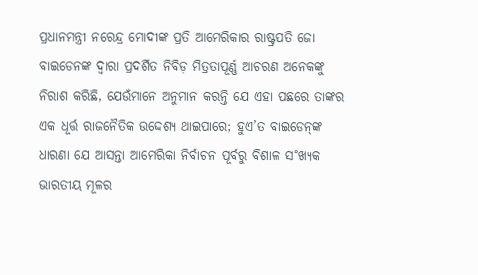ପ୍ରଧାନମନ୍ତ୍ରୀ ନରେନ୍ଦ୍ର ମୋଦୀଙ୍କ ପ୍ରତି ଆମେରିକାର ରାଷ୍ଟ୍ରପତି ଜୋ ବାଇଡେନଙ୍କ ଦ୍ବାରା ପ୍ରଦର୍ଶିତ ନିବିଡ଼ ମିତ୍ରତାପୂର୍ଣ୍ଣ ଆଚରଣ ଅନେକଙ୍କୁ ନିରାଶ କରିଛି, ଯେଉଁମାନେ ଅନୁମାନ କରନ୍ତି ଯେ ଏହା ପଛରେ ତାଙ୍କର ଏକ ଧୂର୍ତ୍ତ ରାଜନୈତିକ ଉଦ୍ଦେଶ୍ୟ ଥାଇପାରେ; ହୁଏ’ତ ବାଇଡେନ୍‌ଙ୍କ ଧାରଣା ଯେ ଆସନ୍ତା ଆମେରିକା ନିର୍ବାଚନ ପୂର୍ବରୁ ବିଶାଳ ସ˚ଖ୍ୟକ ଭାରତୀୟ ମୂଳର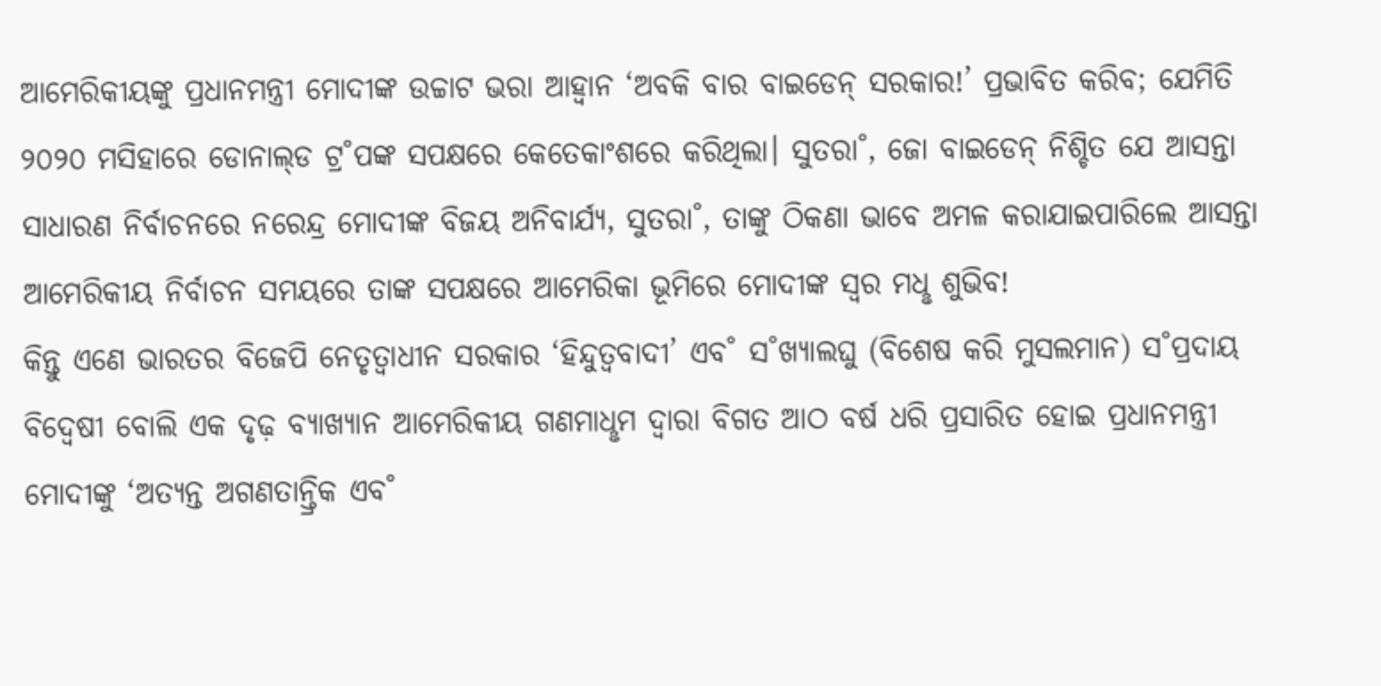ଆମେରିକୀୟଙ୍କୁ ପ୍ରଧାନମନ୍ତ୍ରୀ ମୋଦୀଙ୍କ ଉଚ୍ଚାଟ ଭରା ଆହ୍ବାନ ‘ଅବକି ବାର ବାଇଡେନ୍‌ ସରକାର!’ ପ୍ରଭାବିତ କରିବ; ଯେମିତି ୨୦୨୦ ମସିହାରେ ଡୋନାଲ୍‌ଡ ଟ୍ର˚ପଙ୍କ ସପକ୍ଷରେ କେତେକାଂଶରେ କରିଥିଲା। ସୁତରା˚, ଜୋ ବାଇଡେନ୍‌ ନିଶ୍ଚିତ ଯେ ଆସନ୍ତା ସାଧାରଣ ନିର୍ବାଚନରେ ନରେନ୍ଦ୍ର ମୋଦୀଙ୍କ ବିଜୟ ଅନିବାର୍ଯ୍ୟ, ସୁତରା˚, ତାଙ୍କୁ ଠିକଣା ଭାବେ ଅମଳ କରାଯାଇପାରିଲେ ଆସନ୍ତା ଆମେରିକୀୟ ନିର୍ବାଚନ ସମୟରେ ତାଙ୍କ ସପକ୍ଷରେ ଆମେରିକା ଭୂମିରେ ମୋଦୀଙ୍କ ସ୍ବର ମଧୢ ଶୁଭିବ!
କିନ୍ତୁ ଏଣେ ଭାରତର ବିଜେପି ନେତୃତ୍ବାଧୀନ ସରକାର ‘ହିନ୍ଦୁତ୍ବବାଦୀ’ ଏବ˚ ସ˚ଖ୍ୟାଲଘୁ (ବିଶେଷ କରି ମୁସଲମାନ) ସ˚ପ୍ରଦାୟ ବିଦ୍ବେଷୀ ବୋଲି ଏକ ଦୃଢ଼ ବ୍ୟାଖ୍ୟାନ ଆମେରିକୀୟ ଗଣମାଧୢମ ଦ୍ବାରା ବିଗତ ଆଠ ବର୍ଷ ଧରି ପ୍ରସାରିତ ହୋଇ ପ୍ରଧାନମନ୍ତ୍ରୀ ମୋଦୀଙ୍କୁ ‘ଅତ୍ୟନ୍ତ ଅଗଣତାନ୍ତ୍ରିକ ଏବ˚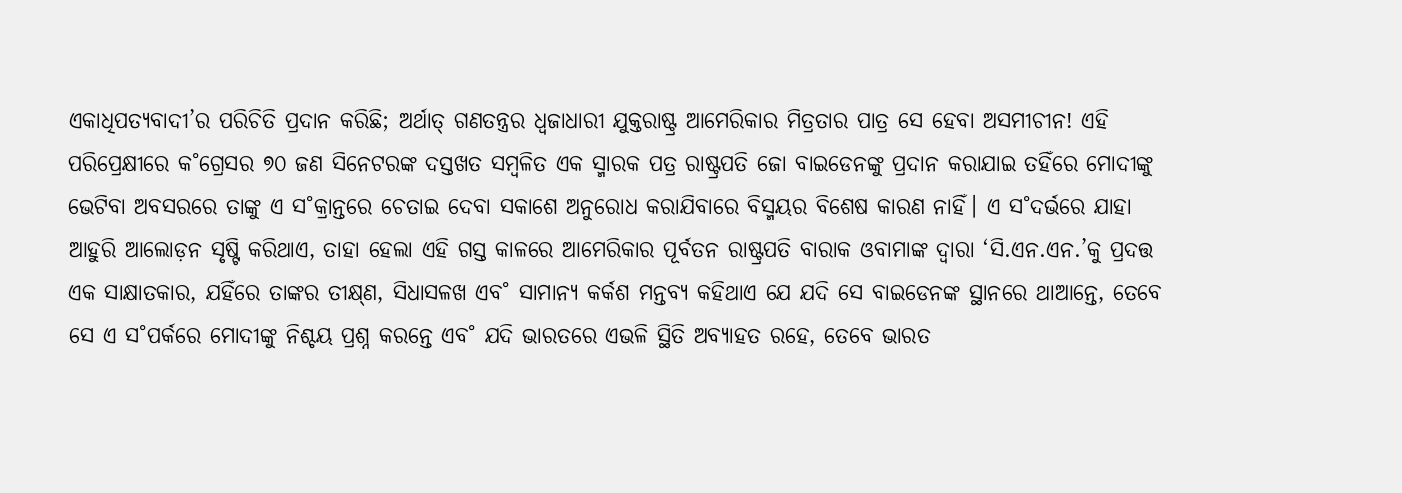ଏକାଧିପତ୍ୟବାଦୀ’ର ପରିଚିତି ପ୍ରଦାନ କରିଛି; ଅର୍ଥାତ୍‌ ଗଣତନ୍ତ୍ରର ଧ୍ବଜାଧାରୀ ଯୁକ୍ତରାଷ୍ଟ୍ର ଆମେରିକାର ମିତ୍ରତାର ପାତ୍ର ସେ ହେବା ଅସମୀଚୀନ! ଏହି ପରିପ୍ରେକ୍ଷୀରେ କ˚ଗ୍ରେସର ୭୦ ଜଣ ସିନେଟରଙ୍କ ଦସ୍ତଖତ ସମ୍ବଳିତ ଏକ ସ୍ମାରକ ପତ୍ର ରାଷ୍ଟ୍ରପତି ଜୋ ବାଇଡେନଙ୍କୁ ପ୍ରଦାନ କରାଯାଇ ତହିଁରେ ମୋଦୀଙ୍କୁ ଭେଟିବା ଅବସରରେ ତାଙ୍କୁ ଏ ସ˚କ୍ରାନ୍ତରେ ଚେତାଇ ଦେବା ସକାଶେ ଅନୁରୋଧ କରାଯିବାରେ ବିସ୍ମୟର ବିଶେଷ କାରଣ ନାହିଁ। ଏ ସ˚ଦର୍ଭରେ ଯାହା ଆହୁରି ଆଲୋଡ଼ନ ସୃଷ୍ଟି କରିଥାଏ, ତାହା ହେଲା ଏହି ଗସ୍ତ କାଳରେ ଆମେରିକାର ପୂର୍ବତନ ରାଷ୍ଟ୍ରପତି ବାରାକ ଓବାମାଙ୍କ ଦ୍ବାରା ‘ସି.ଏନ.ଏନ.’କୁ ପ୍ରଦତ୍ତ ଏକ ସାକ୍ଷାତକାର, ଯହିଁରେ ତାଙ୍କର ତୀକ୍ଷ୍‌ଣ, ସିଧାସଳଖ ଏବ˚ ସାମାନ୍ୟ କର୍କଶ ମନ୍ତବ୍ୟ କହିଥାଏ ଯେ ଯଦି ସେ ବାଇଡେନଙ୍କ ସ୍ଥାନରେ ଥାଆନ୍ତେ, ତେବେ ସେ ଏ ସ˚ପର୍କରେ ମୋଦୀଙ୍କୁ ନିଶ୍ଚୟ ପ୍ରଶ୍ନ କରନ୍ତେ ଏବ˚ ଯଦି ଭାରତରେ ଏଭଳି ସ୍ଥିତି ଅବ୍ୟାହତ ରହେ, ତେବେ ଭାରତ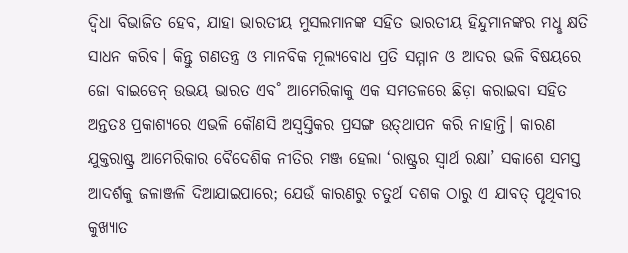ଦ୍ବିଧା ବିଭାଜିତ ହେବ, ଯାହା ଭାରତୀୟ ମୁସଲମାନଙ୍କ ସହିତ ଭାରତୀୟ ହିନ୍ଦୁମାନଙ୍କର ମଧୢ କ୍ଷତି ସାଧନ କରିବ। କିନ୍ତୁ ଗଣତନ୍ତ୍ର ଓ ମାନବିକ ମୂଲ୍ୟବୋଧ ପ୍ରତି ସମ୍ମାନ ଓ ଆଦର ଭଳି ବିଷୟରେ ଜୋ ବାଇଡେନ୍‌ ଉଭୟ ଭାରତ ଏବ˚ ଆମେରିକାକୁ ଏକ ସମତଳରେ ଛିଡ଼ା କରାଇବା ସହିତ ଅନ୍ତତଃ ପ୍ରକାଶ୍ୟରେ ଏଭଳି କୌଣସି ଅସ୍ବସ୍ତିକର ପ୍ରସଙ୍ଗ ଉତ୍‌ଥାପନ କରି ନାହାନ୍ତି। କାରଣ ଯୁକ୍ତରାଷ୍ଟ୍ର ଆମେରିକାର ବୈଦେଶିକ ନୀତିର ମଞ୍ଜ ହେଲା ‘ରାଷ୍ଟ୍ରର ସ୍ବାର୍ଥ ରକ୍ଷା’ ସକାଶେ ସମସ୍ତ ଆଦର୍ଶକୁ ଜଳାଞ୍ଜଳି ଦିଆଯାଇପାରେ; ଯେଉଁ କାରଣରୁ ଚତୁର୍ଥ ଦଶକ ଠାରୁ ଏ ଯାବତ୍‌ ପୃଥିବୀର କୁଖ୍ୟାତ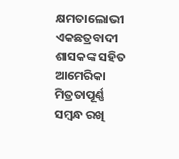କ୍ଷମତାଲୋଭୀ ଏକଛତ୍ରବାଦୀ ଶାସକଙ୍କ ସହିତ ଆମେରିକା ମିତ୍ରତାପୂର୍ଣ୍ଣ ସମ୍ବନ୍ଧ ରଖି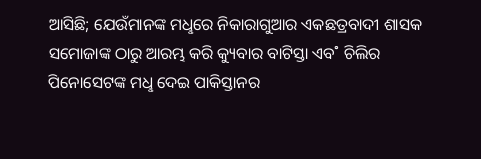ଆସିଛି; ଯେଉଁମାନଙ୍କ ମଧୢରେ ନିକାରାଗୁଆର ଏକଛତ୍ରବାଦୀ ଶାସକ ସମୋଜାଙ୍କ ଠାରୁ ଆରମ୍ଭ କରି କ୍ୟୁବାର ବାଟିସ୍ତା ଏବ˚ ଚିଲିର ପିନୋସେଟଙ୍କ ମଧୢ ଦେଇ ପାକିସ୍ତାନର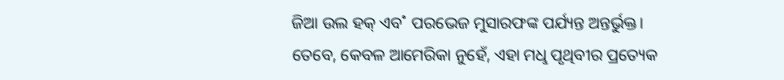ଜିଆ ଉଲ ହକ୍‌ ଏବ˚ ପରଭେଜ ମୁସାରଫଙ୍କ ପର୍ଯ୍ୟନ୍ତ ଅନ୍ତର୍ଭୁକ୍ତ।
ତେବେ, କେବଳ ଆମେରିକା ନୁହେଁ, ଏହା ମଧୢ ପୃଥିବୀର ପ୍ରତ୍ୟେକ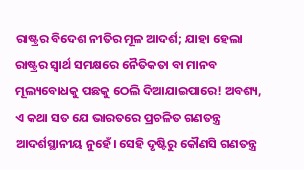ରାଷ୍ଟ୍ରର ବିଦେଶ ନୀତିର ମୂଳ ଆଦର୍ଶ; ଯାହା ହେଲା ରାଷ୍ଟ୍ରର ସ୍ବାର୍ଥ ସମକ୍ଷରେ ନୈତିକତା ବା ମାନବ ମୂଲ୍ୟବୋଧକୁ ପଛକୁ ଠେଲି ଦିଆଯାଇପାରେ! ଅବଶ୍ୟ, ଏ କଥା ସତ ଯେ ଭାରତରେ ପ୍ରଚଳିତ ଗଣତନ୍ତ୍ର ଆଦର୍ଶସ୍ଥାନୀୟ ନୁହେଁ। ସେହି ଦୃଷ୍ଟିରୁ କୌଣସି ଗଣତନ୍ତ୍ର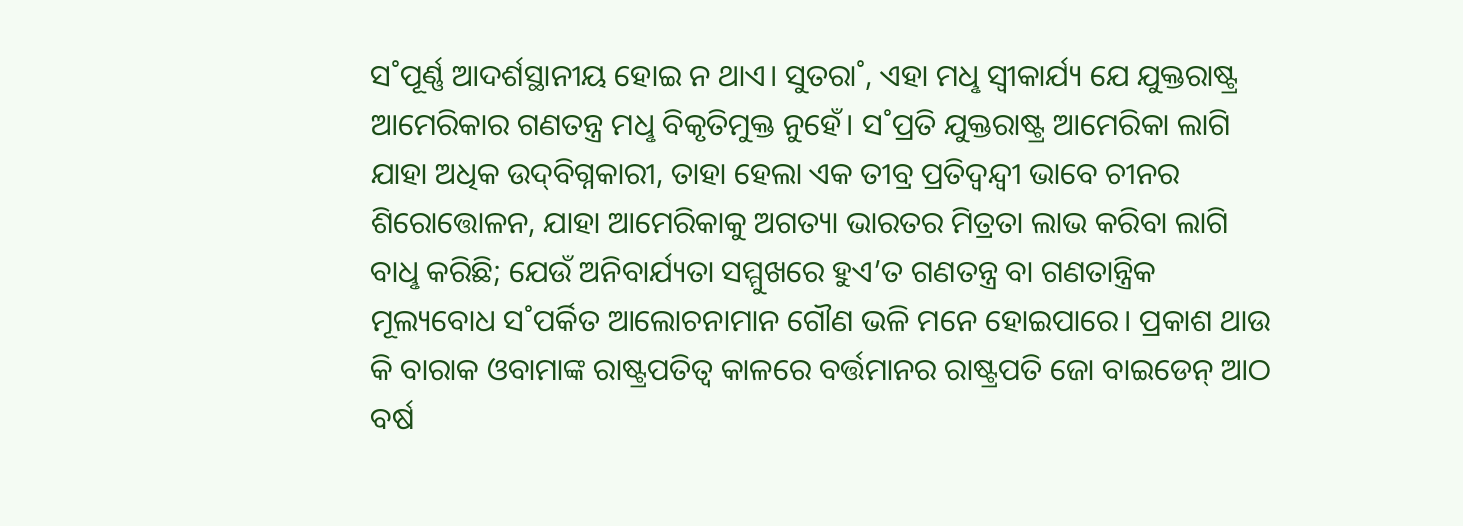ସ˚ପୂର୍ଣ୍ଣ ଆଦର୍ଶସ୍ଥାନୀୟ ହୋଇ ନ ଥାଏ। ସୁତରା˚, ଏହା ମଧୢ ସ୍ବୀକାର୍ଯ୍ୟ ଯେ ଯୁକ୍ତରାଷ୍ଟ୍ର ଆମେରିକାର ଗଣତନ୍ତ୍ର ମଧୢ ବିକୃତିମୁକ୍ତ ନୁହେଁ। ସ˚ପ୍ରତି ଯୁକ୍ତରାଷ୍ଟ୍ର ଆମେରିକା ଲାଗି ଯାହା ଅଧିକ ଉଦ୍‌ବିଗ୍ନକାରୀ, ତାହା ହେଲା ଏକ ତୀବ୍ର ପ୍ରତିଦ୍ବନ୍ଦ୍ବୀ ଭାବେ ଚୀନର ଶିରୋତ୍ତୋଳନ, ଯାହା ଆମେରିକାକୁ ଅଗତ୍ୟା ଭାରତର ମିତ୍ରତା ଲାଭ କରିବା ଲାଗି ବାଧୢ କରିଛି; ଯେଉଁ ଅନିବାର୍ଯ୍ୟତା ସମ୍ମୁଖରେ ହୁଏ’ତ ଗଣତନ୍ତ୍ର ବା ଗଣତାନ୍ତ୍ରିକ ମୂଲ୍ୟବୋଧ ସ˚ପର୍କିତ ଆଲୋଚନାମାନ ଗୌଣ ଭଳି ମନେ ହୋଇପାରେ। ପ୍ରକାଶ ଥାଉ କି ବାରାକ ଓବାମାଙ୍କ ରାଷ୍ଟ୍ରପତିତ୍ବ କାଳରେ ବର୍ତ୍ତମାନର ରାଷ୍ଟ୍ରପତି ଜୋ ବାଇଡେନ୍‌ ଆଠ ବର୍ଷ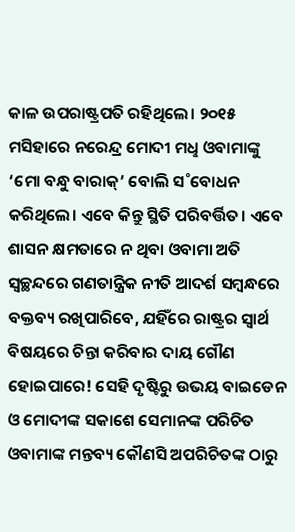କାଳ ଉପରାଷ୍ଟ୍ରପତି ରହିଥିଲେ। ୨୦୧୫ ମସିହାରେ ନରେନ୍ଦ୍ର ମୋଦୀ ମଧୢ ଓବାମାଙ୍କୁ ‘ମୋ ବନ୍ଧୁ ବାରାକ୍‌’ ବୋଲି ସ˚ବୋଧନ କରିଥିଲେ। ଏବେ କିନ୍ତୁ ସ୍ଥିତି ପରିବର୍ତ୍ତିତ। ଏବେ ଶାସନ କ୍ଷମତାରେ ନ ଥିବା ଓବାମା ଅତି ସ୍ବଚ୍ଛନ୍ଦରେ ଗଣତାନ୍ତ୍ରିକ ନୀତି ଆଦର୍ଶ ସମ୍ବନ୍ଧରେ ବକ୍ତବ୍ୟ ରଖିପାରିବେ, ଯହିଁରେ ରାଷ୍ଟ୍ରର ସ୍ବାର୍ଥ ବିଷୟରେ ଚିନ୍ତା କରିବାର ଦାୟ ଗୌଣ ହୋଇପାରେ! ସେହି ଦୃଷ୍ଟିରୁ ଉଭୟ ବାଇଡେନ ଓ ମୋଦୀଙ୍କ ସକାଶେ ସେମାନଙ୍କ ପରିଚିତ ଓବାମାଙ୍କ ମନ୍ତବ୍ୟ କୌଣସି ଅପରିଚିତଙ୍କ ଠାରୁ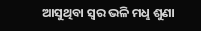ଆସୁଥିବା ସ୍ବର ଭଳି ମଧୢ ଶୁଣା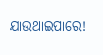ଯାଉଥାଇପାରେ!